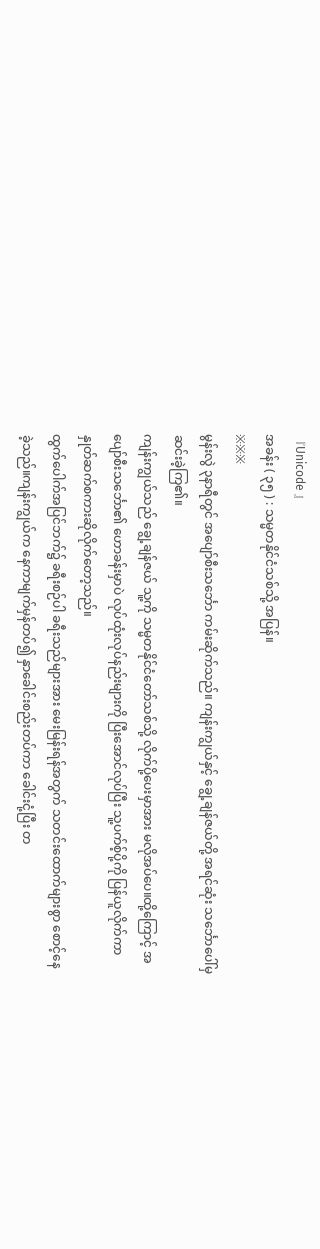『Unicode 』
အခန်း ( ၃၅ ) : သမ္မတနိုင်ငံသစ်သို့ အပြန်။
※※※
မွန်းလွဲ ၃နာရီတွင် အပျော်စီးသင်္ဘော ကမ်းဆိုက်သည်။ ကျန်းကျွယ်နှင့် ချွေ့ချန်ဇယ်တို့ အရင်ဆုံး သင်္ဘောပေါ်မှ ဆင်းခဲ့ကြ၏။
ကျန်းကျွယ်သည် ချွေ့ချန်ဇယ် သူ့ကို သမ္မတနိုင်ငံတော်သစ်သို့ လိုက်ပို့ပေးမှာအား မလိုအပ်ပေ။ထို့ကြောင့် အပျော်စီးသင်္ဘော၏ ဟောခန်းမှာပဲ လုပ်ထုံးလုပ်နည်းများကို ပြီးအောင်လုပ်ပြီး သူ့ပက်စ့်ပို့ကို ပြန်ယူလိုက်ကာ နှုတ်ဆက်စကားဆိုလိုက်တော့သည်။
ထွက်ပေါက်အပြင်ဘက်၌ ခရီးစဉ်ပါ ခရီးသည်များအား မေးမြန်းရန်အတွက် သတင်းထောက်များစွာ စောင့်နေခဲ့သည်။ကျန်းကျွယ်က နေကာမျက်မှန်တပ်၍ နှာခေါင်းစည်းတပ်ကာ ခေါင်းငုံ့ပြီး တ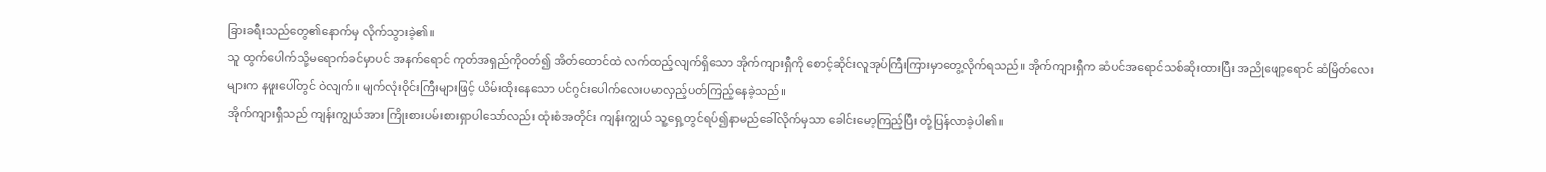ခြားခရီးသည်တွေ၏နောက်မှ လိုက်သွားခဲ့၏။
သူ ထွက်ပေါက်သို့မရောက်ခင်မှာပင် အနက်ရောင် ကုတ်အရှည်ကိုဝတ်၍ အိတ်ထောင်ထဲ လက်ထည့်လျက်ရှိသော အိုက်ကျားရှီကို စောင့်ဆိုင်းလူအုပ်ကြီးကြားမှာတွေ့လိုက်ရသည်။ အိုက်ကျားရှီက ဆံပင်အရောင်သစ်ဆိုးထားပြီး အညိုဖျော့ရောင် ဆံမြိတ်လေးများက နဖူးပေါ်တွင် ဝဲလျက်။ မျက်လုံးဝိုင်းကြီးများဖြင့် ယိမ်းထိုးနေသော ပင်ဂွင်းပေါက်လေးပမာလှည့်ပတ်ကြည့်နေခဲ့သည်။
အိုက်ကျားရှီသည် ကျန်းကျွယ်အား ကြိုးစားပမ်းစားရှာပါသော်လည်း ထုံးစံအတိုင်း ကျန်းကျွယ် သူ့ရှေ့တွင်ရပ်၍နာမည်ခေါ်လိုက်မှသာ ခေါင်းမော့ကြည့်ပြီး တုံ့ပြန်လာခဲ့ပါ၏။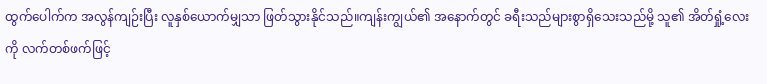ထွက်ပေါက်က အလွန်ကျဉ်းပြီး လူနှစ်ယောက်မျှသာ ဖြတ်သွားနိုင်သည်။ကျန်းကျွယ်၏ အနောက်တွင် ခရီးသည်များစွာရှိသေးသည်မို့ သူ၏ အိတ်ရှုံ့လေးကို လက်တစ်ဖက်ဖြင့်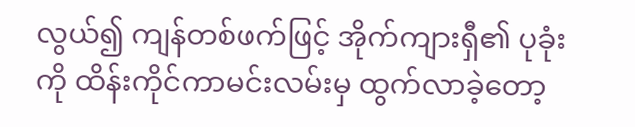လွယ်၍ ကျန်တစ်ဖက်ဖြင့် အိုက်ကျားရှီ၏ ပုခုံးကို ထိန်းကိုင်ကာမင်းလမ်းမှ ထွက်လာခဲ့တော့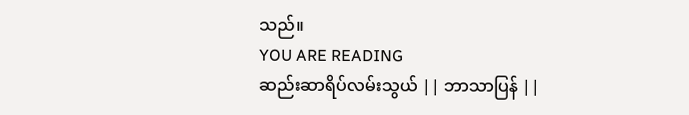သည်။
YOU ARE READING
ဆည်းဆာရိပ်လမ်းသွယ် || ဘာသာပြန် ||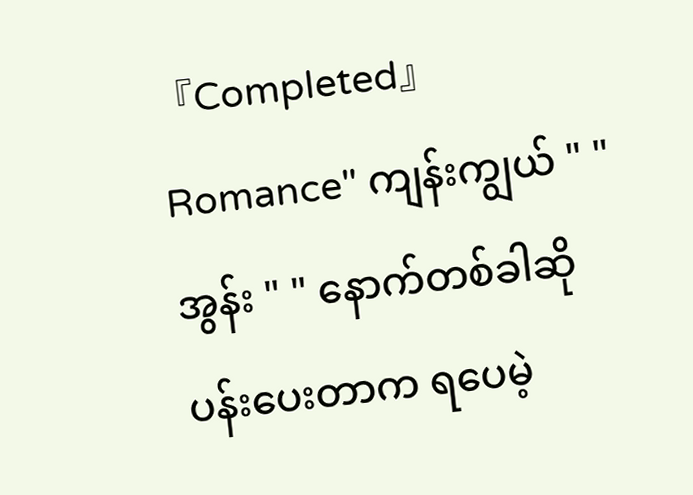『Completed』
Romance" ကျန်းကျွယ် " " အွန်း " " နောက်တစ်ခါဆို ပန်းပေးတာက ရပေမဲ့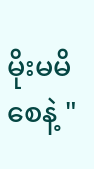မိုးမမိစေနဲ့ "